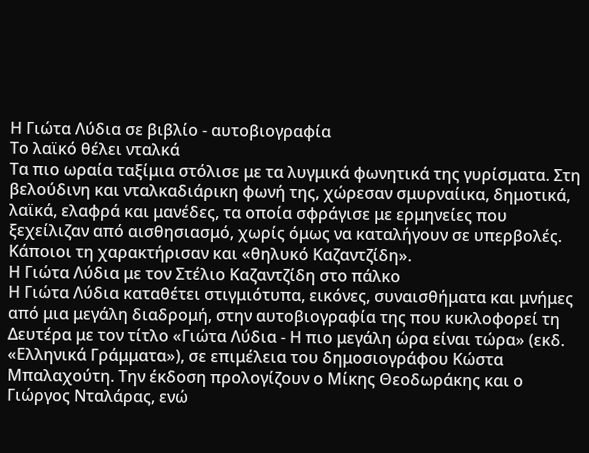Η Γιώτα Λύδια σε βιβλίο - αυτοβιογραφία
Το λαϊκό θέλει νταλκά
Τα πιο ωραία ταξίμια στόλισε με τα λυγμικά φωνητικά της γυρίσματα. Στη βελούδινη και νταλκαδιάρικη φωνή της, χώρεσαν σμυρναίικα, δημοτικά, λαϊκά, ελαφρά και μανέδες, τα οποία σφράγισε με ερμηνείες που ξεχείλιζαν από αισθησιασμό, χωρίς όμως να καταλήγουν σε υπερβολές. Κάποιοι τη χαρακτήρισαν και «θηλυκό Καζαντζίδη».
Η Γιώτα Λύδια με τον Στέλιο Καζαντζίδη στο πάλκο
Η Γιώτα Λύδια καταθέτει στιγμιότυπα, εικόνες, συναισθήματα και μνήμες από μια μεγάλη διαδρομή, στην αυτοβιογραφία της που κυκλοφορεί τη Δευτέρα με τον τίτλο «Γιώτα Λύδια - Η πιο μεγάλη ώρα είναι τώρα» (εκδ. «Ελληνικά Γράμματα»), σε επιμέλεια του δημοσιογράφου Κώστα Μπαλαχούτη. Την έκδοση προλογίζουν ο Μίκης Θεοδωράκης και ο Γιώργος Νταλάρας, ενώ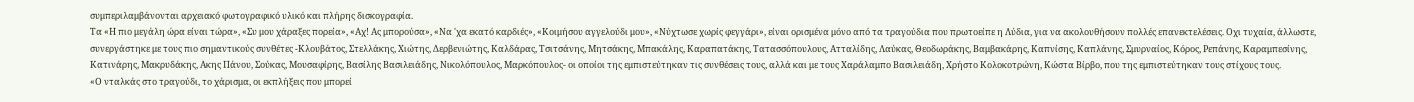συμπεριλαμβάνονται αρχειακό φωτογραφικό υλικό και πλήρης δισκογραφία.
Τα «Η πιο μεγάλη ώρα είναι τώρα», «Συ μου χάραξες πορεία», «Αχ! Ας μπορούσα», «Να 'χα εκατό καρδιές», «Κοιμήσου αγγελούδι μου», «Νύχτωσε χωρίς φεγγάρι», είναι ορισμένα μόνο από τα τραγούδια που πρωτοείπε η Λύδια, για να ακολουθήσουν πολλές επανεκτελέσεις. Οχι τυχαία, άλλωστε, συνεργάστηκε με τους πιο σημαντικούς συνθέτες -Κλουβάτος, Στελλάκης, Χιώτης, Δερβενιώτης, Καλδάρας, Τσιτσάνης, Μητσάκης, Μπακάλης, Καραπατάκης, Τατασσόπουλους, Ατταλίδης, Λαύκας, Θεοδωράκης, Βαμβακάρης, Καπνίσης, Καπλάνης, Σμυρναίος, Κόρος, Ρεπάνης, Καραμπεσίνης, Κατινάρης, Μακρυδάκης, Ακης Πάνου, Σούκας, Μουσαφίρης, Βασίλης Βασιλειάδης, Νικολόπουλος, Μαρκόπουλος- οι οποίοι της εμπιστεύτηκαν τις συνθέσεις τους, αλλά και με τους Χαράλαμπο Βασιλειάδη, Χρήστο Κολοκοτρώνη, Κώστα Βίρβο, που της εμπιστεύτηκαν τους στίχους τους.
«Ο νταλκάς στο τραγούδι, το χάρισμα, οι εκπλήξεις που μπορεί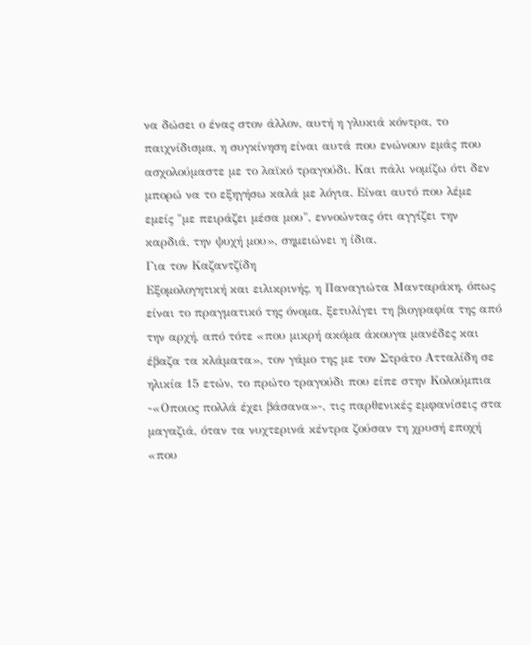να δώσει ο ένας στον άλλον, αυτή η γλυκιά κόντρα, το παιχνίδισμα, η συγκίνηση είναι αυτά που ενώνουν εμάς που ασχολούμαστε με το λαϊκό τραγούδι. Και πάλι νομίζω ότι δεν μπορώ να το εξηγήσω καλά με λόγια. Είναι αυτό που λέμε εμείς "με πειράζει μέσα μου", εννοώντας ότι αγγίζει την καρδιά, την ψυχή μου», σημειώνει η ίδια.
Για τον Καζαντζίδη
Εξομολογητική και ειλικρινής, η Παναγιώτα Μανταράκη, όπως είναι το πραγματικό της όνομα, ξετυλίγει τη βιογραφία της από την αρχή, από τότε «που μικρή ακόμα άκουγα μανέδες και έβαζα τα κλάματα», τον γάμο της με τον Στράτο Ατταλίδη σε ηλικία 15 ετών, το πρώτο τραγούδι που είπε στην Κολούμπια -«Οποιος πολλά έχει βάσανα»-, τις παρθενικές εμφανίσεις στα μαγαζιά, όταν τα νυχτερινά κέντρα ζούσαν τη χρυσή εποχή «που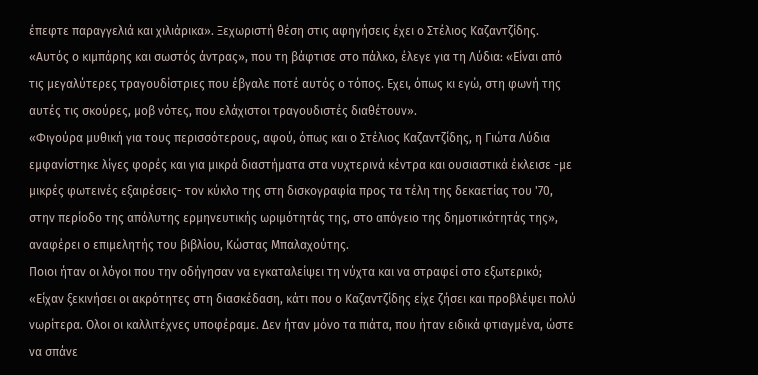έπεφτε παραγγελιά και χιλιάρικα». Ξεχωριστή θέση στις αφηγήσεις έχει ο Στέλιος Καζαντζίδης. «Αυτός ο κιμπάρης και σωστός άντρας», που τη βάφτισε στο πάλκο, έλεγε για τη Λύδια: «Είναι από τις μεγαλύτερες τραγουδίστριες που έβγαλε ποτέ αυτός ο τόπος. Εχει, όπως κι εγώ, στη φωνή της αυτές τις σκούρες, μοβ νότες, που ελάχιστοι τραγουδιστές διαθέτουν».
«Φιγούρα μυθική για τους περισσότερους, αφού, όπως και ο Στέλιος Καζαντζίδης, η Γιώτα Λύδια εμφανίστηκε λίγες φορές και για μικρά διαστήματα στα νυχτερινά κέντρα και ουσιαστικά έκλεισε -με μικρές φωτεινές εξαιρέσεις- τον κύκλο της στη δισκογραφία προς τα τέλη της δεκαετίας του '70, στην περίοδο της απόλυτης ερμηνευτικής ωριμότητάς της, στο απόγειο της δημοτικότητάς της», αναφέρει ο επιμελητής του βιβλίου, Κώστας Μπαλαχούτης.
Ποιοι ήταν οι λόγοι που την οδήγησαν να εγκαταλείψει τη νύχτα και να στραφεί στο εξωτερικό; «Είχαν ξεκινήσει οι ακρότητες στη διασκέδαση, κάτι που ο Καζαντζίδης είχε ζήσει και προβλέψει πολύ νωρίτερα. Ολοι οι καλλιτέχνες υποφέραμε. Δεν ήταν μόνο τα πιάτα, που ήταν ειδικά φτιαγμένα, ώστε να σπάνε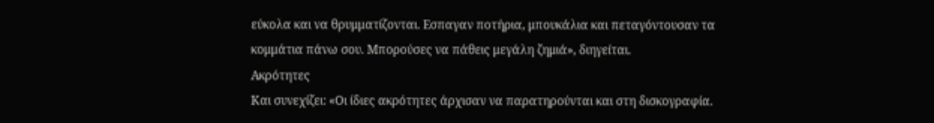εύκολα και να θρυμματίζονται. Εσπαγαν ποτήρια, μπουκάλια και πεταγόντουσαν τα κομμάτια πάνω σου. Μπορούσες να πάθεις μεγάλη ζημιά», διηγείται.
Ακρότητες
Και συνεχίζει: «Οι ίδιες ακρότητες άρχισαν να παρατηρούνται και στη δισκογραφία.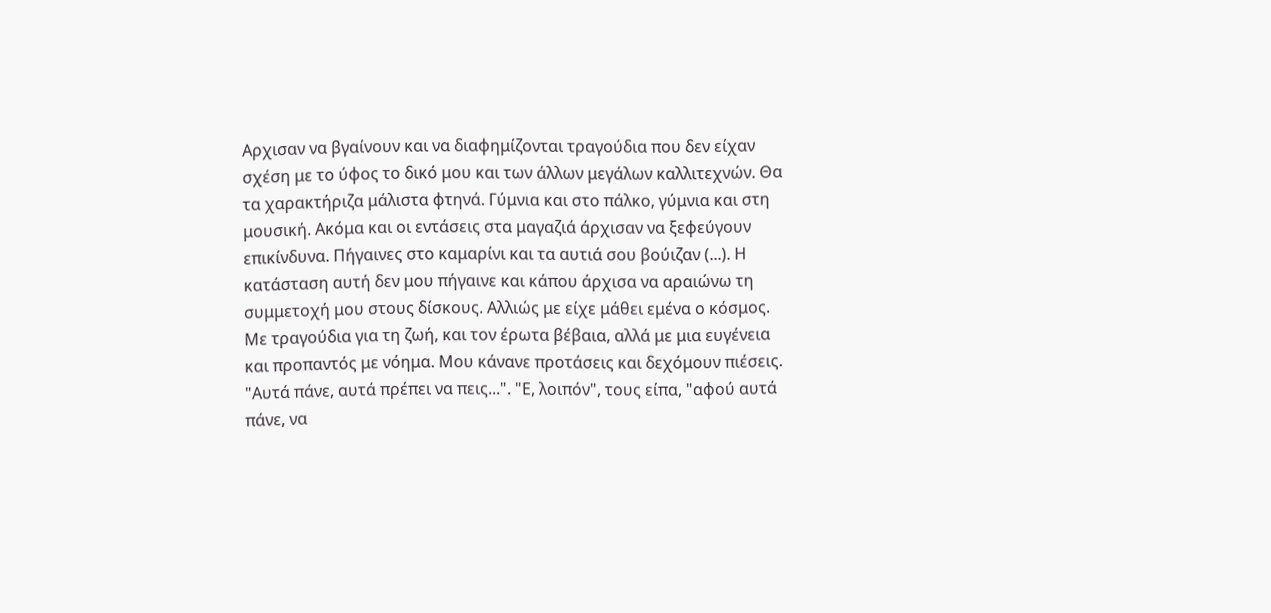Αρχισαν να βγαίνουν και να διαφημίζονται τραγούδια που δεν είχαν σχέση με το ύφος το δικό μου και των άλλων μεγάλων καλλιτεχνών. Θα τα χαρακτήριζα μάλιστα φτηνά. Γύμνια και στο πάλκο, γύμνια και στη μουσική. Ακόμα και οι εντάσεις στα μαγαζιά άρχισαν να ξεφεύγουν επικίνδυνα. Πήγαινες στο καμαρίνι και τα αυτιά σου βούιζαν (...). Η κατάσταση αυτή δεν μου πήγαινε και κάπου άρχισα να αραιώνω τη συμμετοχή μου στους δίσκους. Αλλιώς με είχε μάθει εμένα ο κόσμος. Με τραγούδια για τη ζωή, και τον έρωτα βέβαια, αλλά με μια ευγένεια και προπαντός με νόημα. Μου κάνανε προτάσεις και δεχόμουν πιέσεις. "Αυτά πάνε, αυτά πρέπει να πεις...". "Ε, λοιπόν", τους είπα, "αφού αυτά πάνε, να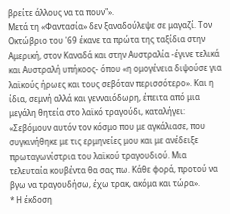βρείτε άλλους να τα πουν"».
Μετά τη «Φαντασία» δεν ξαναδούλεψε σε μαγαζί. Τον Οκτώβριο του '69 έκανε τα πρώτα της ταξίδια στην Αμερική, στον Καναδά και στην Αυστραλία -έγινε τελικά και Αυστραλή υπήκοος- όπου «η ομογένεια διψούσε για λαϊκούς ήρωες και τους σεβόταν περισσότερο». Και η ίδια, σεμνή αλλά και γενναιόδωρη, έπειτα από μια μεγάλη θητεία στο λαϊκό τραγούδι, καταλήγει: «Σεβόμουν αυτόν τον κόσμο που με αγκάλιασε, που συγκινήθηκε με τις ερμηνείες μου και με ανέδειξε πρωταγωνίστρια του λαϊκού τραγουδιού. Μια τελευταία κουβέντα θα σας πω. Κάθε φορά, προτού να βγω να τραγουδήσω, έχω τρακ, ακόμα και τώρα».
* Η έκδοση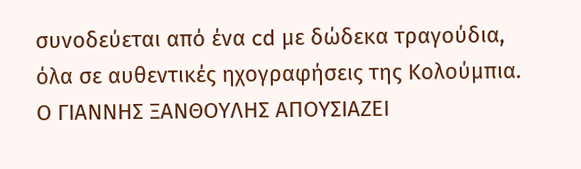συνοδεύεται από ένα cd με δώδεκα τραγούδια, όλα σε αυθεντικές ηχογραφήσεις της Κολούμπια.
Ο ΓΙΑΝΝΗΣ ΞΑΝΘΟΥΛΗΣ ΑΠΟΥΣΙΑΖΕΙ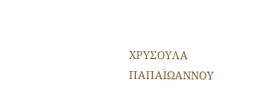ΧΡΥΣΟΥΛΑ ΠΑΠΑΪΩΑΝΝΟΥ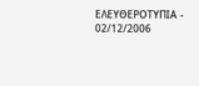ΕΛΕΥΘΕΡΟΤΥΠΙΑ - 02/12/2006